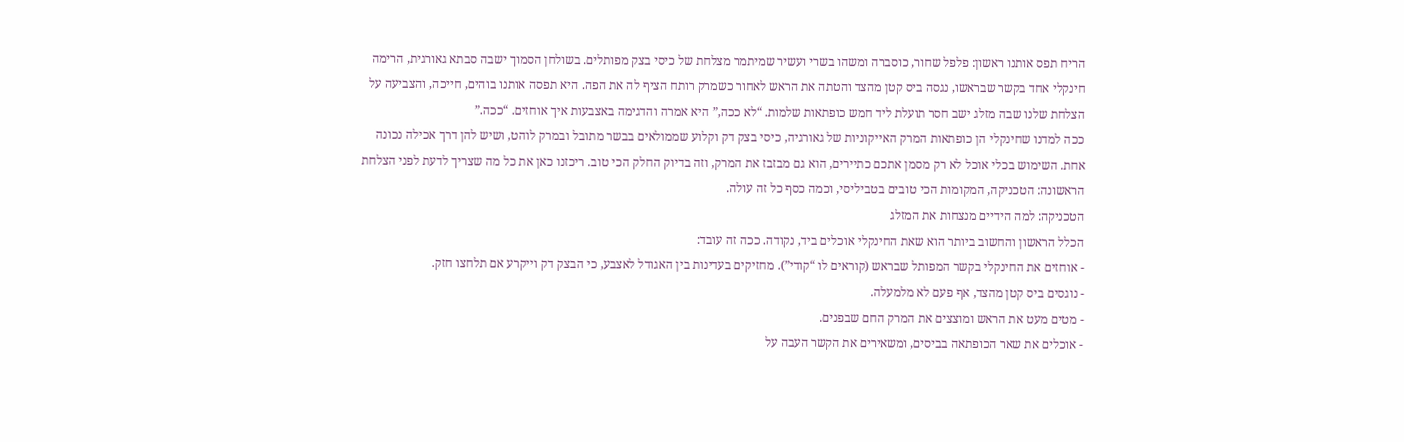הריח תפס אותנו ראשון: פלפל שחור, כוסברה ומשהו בשרי ועשיר שמיתמר מצלחת של כיסי בצק מפותלים. בשולחן הסמוך ישבה סבתא גאורגית, הרימה חינקלי אחד בקשר שבראשו, נגסה ביס קטן מהצד והטתה את הראש לאחור כשמרק רותח הציף לה את הפה. היא תפסה אותנו בוהים, חייכה, והצביעה על הצלחת שלנו שבה מזלג ישב חסר תועלת ליד חמש כופתאות שלמות. “לא ככה,” היא אמרה והדגימה באצבעות איך אוחזים. “ככה.”
ככה למדנו שחינקלי הן כופתאות המרק האייקוניות של גאורגיה, כיסי בצק דק וקלוע שממולאים בבשר מתובל ובמרק לוהט, ושיש להן דרך אכילה נכונה אחת. השימוש בכלי אוכל לא רק מסמן אתכם כתיירים, הוא גם מבזבז את המרק, וזה בדיוק החלק הכי טוב. ריכזנו כאן את כל מה שצריך לדעת לפני הצלחת הראשונה: הטכניקה, המקומות הכי טובים בטביליסי, וכמה כסף כל זה עולה.
הטכניקה: למה הידיים מנצחות את המזלג
הכלל הראשון והחשוב ביותר הוא שאת החינקלי אוכלים ביד, נקודה. ככה זה עובד:
- אוחזים את החינקלי בקשר המפותל שבראש (קוראים לו “קודי”). מחזיקים בעדינות בין האגודל לאצבע, כי הבצק דק וייקרע אם תלחצו חזק.
- נוגסים ביס קטן מהצד, אף פעם לא מלמעלה.
- מטים מעט את הראש ומוצצים את המרק החם שבפנים.
- אוכלים את שאר הכופתאה בביסים, ומשאירים את הקשר העבה על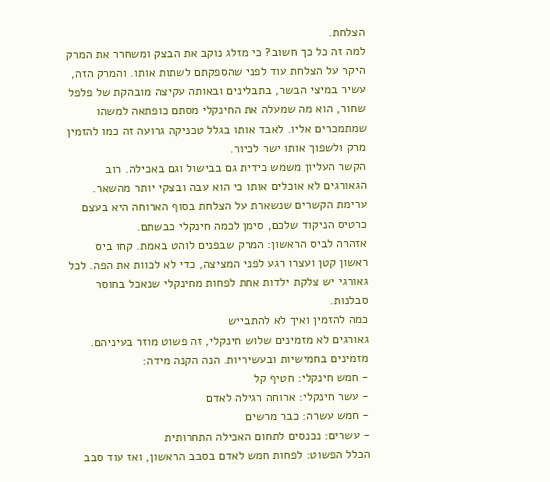הצלחת.
למה זה כל כך חשוב? כי מזלג נוקב את הבצק ומשחרר את המרק היקר על הצלחת עוד לפני שהספקתם לשתות אותו. והמרק הזה, עשיר במיצי הבשר, בתבלינים ובאותה עקיצה מובהקת של פלפל שחור, הוא מה שמעלה את החינקלי מסתם כופתאה למשהו שמתמכרים אליו. לאבד אותו בגלל טכניקה גרועה זה כמו להזמין מרק ולשפוך אותו ישר לכיור.
הקשר העליון משמש כידית גם בבישול וגם באכילה. רוב הגאורגים לא אוכלים אותו כי הוא עבה ובצקי יותר מהשאר. ערימת הקשרים שנשארת על הצלחת בסוף הארוחה היא בעצם כרטיס הניקוד שלכם, סימן לכמה חינקלי כבשתם.
אזהרה לביס הראשון: המרק שבפנים לוהט באמת. קחו ביס ראשון קטן ועצרו רגע לפני המציצה, כדי לא לכוות את הפה. לכל גאורגי יש צלקת ילדות אחת לפחות מחינקלי שנאכל בחוסר סבלנות.
כמה להזמין ואיך לא להתבייש
גאורגים לא מזמינים שלוש חינקלי, זה פשוט מוזר בעיניהם. מזמינים בחמישיות ובעשיריות. הנה הקנה מידה:
- חמש חינקלי: חטיף קל
- עשר חינקלי: ארוחה רגילה לאדם
- חמש עשרה: כבר מרשים
- עשרים: נכנסים לתחום האכילה התחרותית
הכלל הפשוט: לפחות חמש לאדם בסבב הראשון, ואז עוד סבב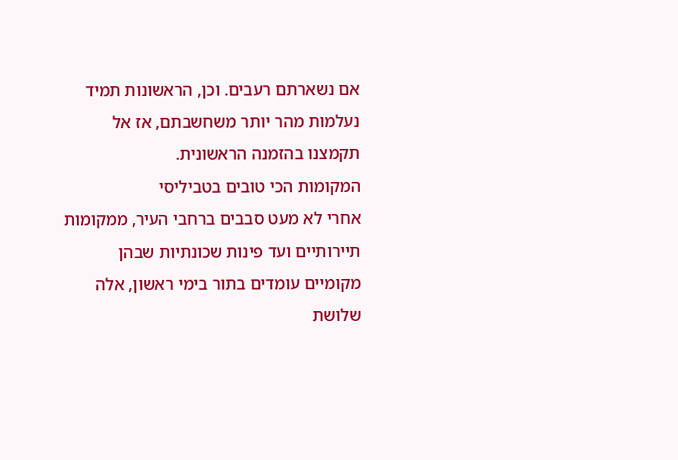אם נשארתם רעבים. וכן, הראשונות תמיד נעלמות מהר יותר משחשבתם, אז אל תקמצנו בהזמנה הראשונית.
המקומות הכי טובים בטביליסי
אחרי לא מעט סבבים ברחבי העיר, ממקומות תיירותיים ועד פינות שכונתיות שבהן מקומיים עומדים בתור בימי ראשון, אלה שלושת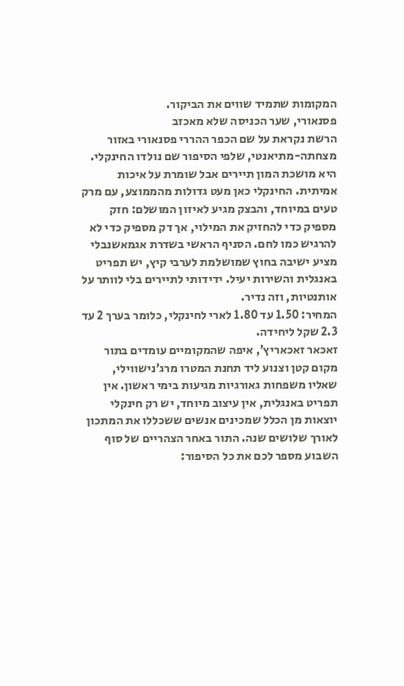המקומות שתמיד שווים את הביקור.
פסנאורי, שער הכניסה שלא מאכזב
הרשת נקראת על שם הכפר ההררי פסנאורי באזור מצחתה-מתיאנטי, שלפי הסיפור שם נולדו החינקלי. היא מושכת המון תיירים אבל שומרת על איכות אמיתית. החינקלי כאן מעט גדולות מהממוצע, עם מרק טעים במיוחד, והבצק מגיע לאיזון המושלם: חזק מספיק כדי להחזיק את המילוי, אך דק מספיק כדי לא להרגיש כמו לחם. הסניף הראשי בשדרת אגמאשנבלי מציע ישיבה בחוץ שמושלמת לערבי קיץ, יש תפריט באנגלית והשירות יעיל. ידידותי לתיירים בלי לוותר על אותנטיות, וזה נדיר.
המחיר: 1.50 עד 1.80 לארי לחינקלי, כלומר בערך 2 עד 2.3 שקל ליחידה.
זאכאר זאכאריץ’, איפה שהמקומיים עומדים בתור
מקום קטן וצנוע ליד תחנת המטרו מרג’נישווילי, שאליו משפחות גאורגיות מגיעות בימי ראשון. אין תפריט באנגלית, אין עיצוב מיוחד, יש רק חינקלי יוצאות מן הכלל שמכינים אנשים ששכללו את המתכון לאורך שלושים שנה. התור באחר הצהריים של סוף השבוע מספר לכם את כל הסיפור: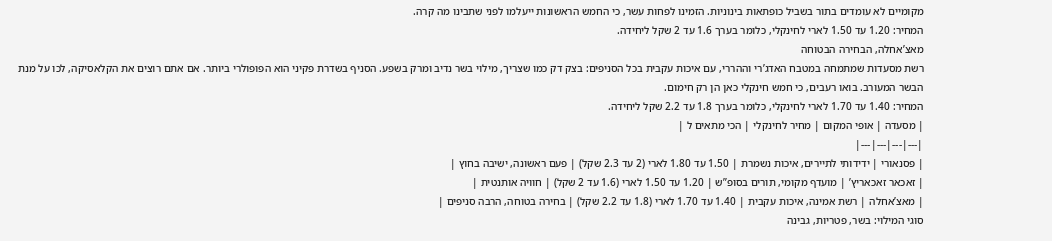מקומיים לא עומדים בתור בשביל כופתאות בינוניות. הזמינו לפחות עשר, כי החמש הראשונות ייעלמו לפני שתבינו מה קרה.
המחיר: 1.20 עד 1.50 לארי לחינקלי, כלומר בערך 1.6 עד 2 שקל ליחידה.
מאצ’אחלה, הבחירה הבטוחה
רשת מסעדות שמתמחה במטבח האדג’רי וההררי, עם איכות עקבית בכל הסניפים: בצק דק כמו שצריך, מילוי בשר נדיב ומרק בשפע. הסניף בשדרת פקיני הוא הפופולרי ביותר. אם אתם רוצים את הקלאסיקה, לכו על מנת הבשר המעורב. בואו רעבים, כי חמש חינקלי כאן הן רק חימום.
המחיר: 1.40 עד 1.70 לארי לחינקלי, כלומר בערך 1.8 עד 2.2 שקל ליחידה.
| מסעדה | אופי המקום | מחיר לחינקלי | הכי מתאים ל |
|---|---|---|---|
| פסנאורי | ידידותי לתיירים, איכות נשמרת | 1.50 עד 1.80 לארי (2 עד 2.3 שקל) | פעם ראשונה, ישיבה בחוץ |
| זאכאר זאכאריץ’ | מועדף מקומי, תורים בסופ”ש | 1.20 עד 1.50 לארי (1.6 עד 2 שקל) | חוויה אותנטית |
| מאצ’אחלה | רשת אמינה, איכות עקבית | 1.40 עד 1.70 לארי (1.8 עד 2.2 שקל) | בחירה בטוחה, הרבה סניפים |
סוגי המילוי: בשר, פטריות, גבינה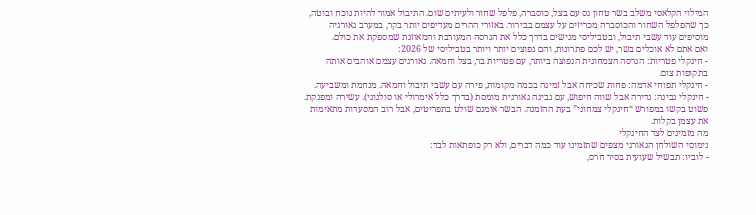המילוי הקלאסי משלב בשר טחון גס עם בצל, כוסברה, פלפל שחור ולעיתים שום. התיבול אמור להיות נוכח ובוטה, כך שהפלפל השחור והכוסברה מכריזים על עצמם בבירור. באזורי ההרים מעדיפים יותר בקר, במערב גאורגיה מוסיפים עוד עשבי תיבול, ובטביליסי מגישים בדרך כלל את הגרסה המעורבת והמאוזנת שמספקת את כולם.
ואם אתם לא אוכלים בשר, יש לכם פתרונות, והם נפוצים יותר ויותר בטביליסי של 2026:
- חינקלי פטריות: הגרסה הצמחונית הנפוצה ביותר, עם פטריות בר, בצל וחמאה. גאורגים עצמם אוהבים אותה בתקופות צום.
- חינקלי תפוחי אדמה: פחות שכיחה אבל זמינה בכמה מקומות, פירה עם עשבי תיבול וחמאה. מנחמת ומשביעה.
- חינקלי גבינה: נדירה אבל שווה חיפוש, עם גבינה גאורגית מומסת (בדרך כלל אימרולי או סולגוני). עשירה ומפנקת.
פשוט בקשו במפורש “חינקלי צמחוני” בעת ההזמנה. הבשר אומנם שולט בתפריטים, אבל רוב המסעדות מתאימות את עצמן בקלות.
מה מזמינים לצד החינקלי
נימוסי השולחן הגאורגי מצפים שתזמינו עוד כמה דברים, ולא רק כופתאות לבד:
- לוביו: תבשיל שעועית בסיר חרס,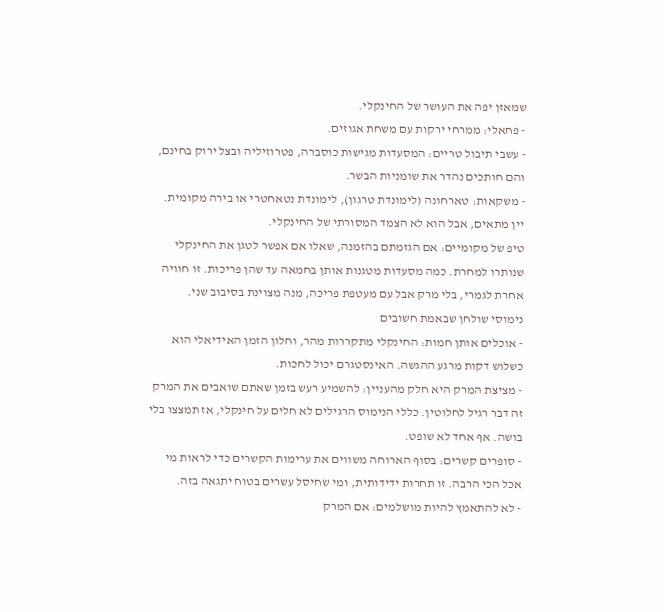שמאזן יפה את העושר של החינקלי.
- פחאלי: ממרחי ירקות עם משחת אגוזים.
- עשבי תיבול טריים: המסעדות מגישות כוסברה, פטרוזיליה ובצל ירוק בחינם, והם חותכים נהדר את שומניות הבשר.
- משקאות: טארחונה (לימונדת טרגון), לימונדת נטאחטרי או בירה מקומית. יין מתאים, אבל הוא לא הצמד המסורתי של החינקלי.
טיפ של מקומיים: אם הגזמתם בהזמנה, שאלו אם אפשר לטגן את החינקלי שנותרו למחרת. כמה מסעדות מטגנות אותן בחמאה עד שהן פריכות. זו חוויה אחרת לגמרי, בלי מרק אבל עם מעטפת פריכה, מנה מצוינת בסיבוב שני.
נימוסי שולחן שבאמת חשובים
- אוכלים אותן חמות: החינקלי מתקררות מהר, וחלון הזמן האידיאלי הוא כשלוש דקות מרגע ההגשה. האינסטגרם יכול לחכות.
- מציצת המרק היא חלק מהעניין: להשמיע רעש בזמן שאתם שואבים את המרק זה דבר רגיל לחלוטין. כללי הנימוס הרגילים לא חלים על חינקלי, אז תמצצו בלי בושה. אף אחד לא שופט.
- סופרים קשרים: בסוף הארוחה משווים את ערימות הקשרים כדי לראות מי אכל הכי הרבה. זו תחרות ידידותית, ומי שחיסל עשרים בטוח יתגאה בזה.
- לא להתאמץ להיות מושלמים: אם המרק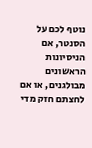נוטף לכם על הסנטר, אם הניסיונות הראשונים מבולגנים, או אם לחצתם חזק מדי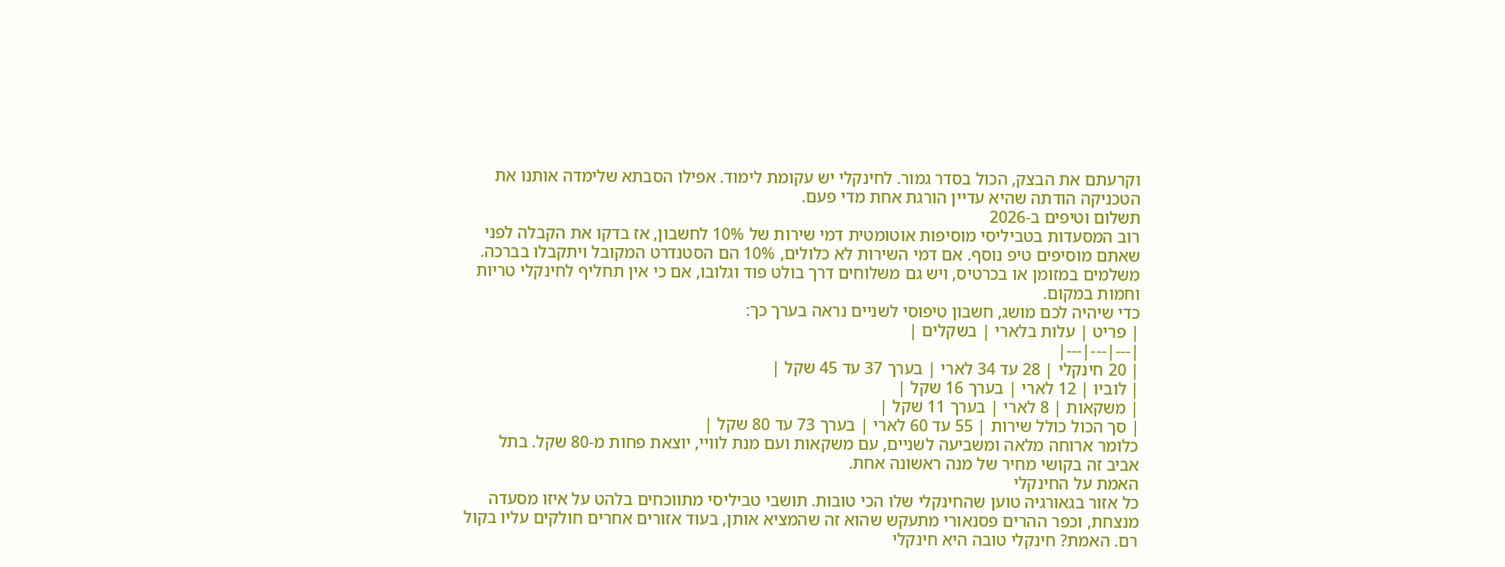וקרעתם את הבצק, הכול בסדר גמור. לחינקלי יש עקומת לימוד. אפילו הסבתא שלימדה אותנו את הטכניקה הודתה שהיא עדיין הורגת אחת מדי פעם.
תשלום וטיפים ב-2026
רוב המסעדות בטביליסי מוסיפות אוטומטית דמי שירות של 10% לחשבון, אז בדקו את הקבלה לפני שאתם מוסיפים טיפ נוסף. אם דמי השירות לא כלולים, 10% הם הסטנדרט המקובל ויתקבלו בברכה. משלמים במזומן או בכרטיס, ויש גם משלוחים דרך בולט פוד וגלובו, אם כי אין תחליף לחינקלי טריות וחמות במקום.
כדי שיהיה לכם מושג, חשבון טיפוסי לשניים נראה בערך כך:
| פריט | עלות בלארי | בשקלים |
|---|---|---|
| 20 חינקלי | 28 עד 34 לארי | בערך 37 עד 45 שקל |
| לוביו | 12 לארי | בערך 16 שקל |
| משקאות | 8 לארי | בערך 11 שקל |
| סך הכול כולל שירות | 55 עד 60 לארי | בערך 73 עד 80 שקל |
כלומר ארוחה מלאה ומשביעה לשניים, עם משקאות ועם מנת לוויי, יוצאת פחות מ-80 שקל. בתל אביב זה בקושי מחיר של מנה ראשונה אחת.
האמת על החינקלי
כל אזור בגאורגיה טוען שהחינקלי שלו הכי טובות. תושבי טביליסי מתווכחים בלהט על איזו מסעדה מנצחת, וכפר ההרים פסנאורי מתעקש שהוא זה שהמציא אותן, בעוד אזורים אחרים חולקים עליו בקול רם. האמת? חינקלי טובה היא חינקלי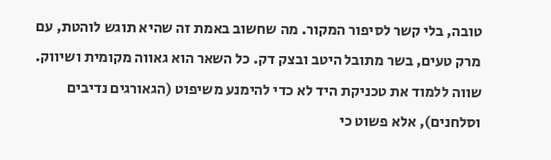טובה, בלי קשר לסיפור המקור. מה שחשוב באמת זה שהיא תוגש לוהטת, עם מרק טעים, בשר מתובל היטב ובצק דק. כל השאר הוא גאווה מקומית ושיווק.
שווה ללמוד את טכניקת היד לא כדי להימנע משיפוט (הגאורגים נדיבים וסלחנים), אלא פשוט כי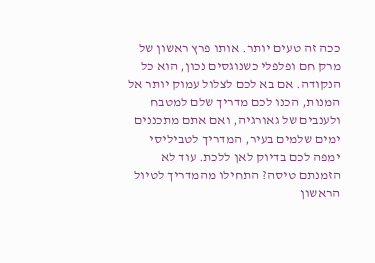ככה זה טעים יותר. אותו פרץ ראשון של מרק חם ופלפלי כשנוגסים נכון, הוא כל הנקודה. אם בא לכם לצלול עמוק יותר אל המנות, הכנו לכם מדריך שלם למטבח ולענבים של גאורגיה, ואם אתם מתכננים ימים שלמים בעיר, המדריך לטביליסי ימפה לכם בדיוק לאן ללכת. עוד לא הזמנתם טיסה? התחילו מהמדריך לטיול הראשון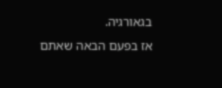בגאורגיה.
אז בפעם הבאה שאתם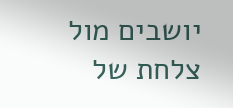יושבים מול צלחת של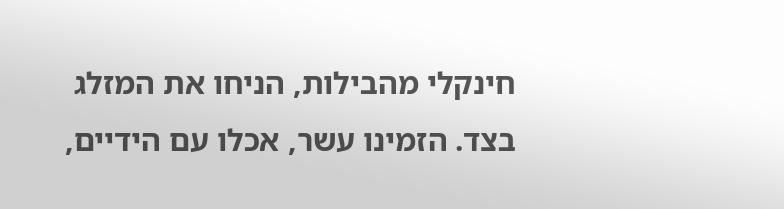חינקלי מהבילות, הניחו את המזלג בצד. הזמינו עשר, אכלו עם הידיים,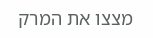מצצו את המרק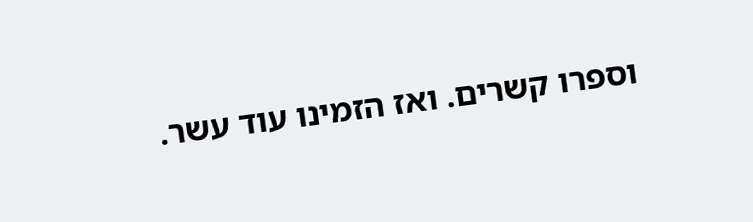וספרו קשרים. ואז הזמינו עוד עשר.